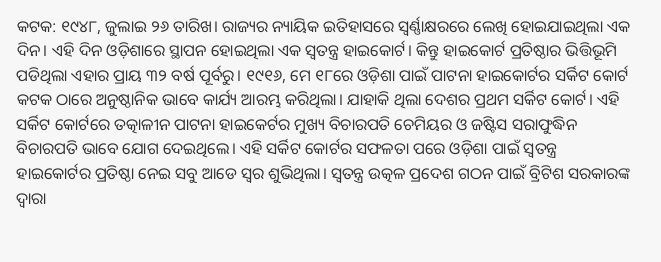କଟକ: ୧୯୪୮, ଜୁଲାଇ ୨୬ ତାରିଖ। ରାଜ୍ୟର ନ୍ୟାୟିକ ଇତିହାସରେ ସ୍ବର୍ଣ୍ଣାକ୍ଷରରେ ଲେଖି ହୋଇଯାଇଥିଲା ଏକ ଦିନ। ଏହି ଦିନ ଓଡ଼ିଶାରେ ସ୍ଥାପନ ହୋଇଥିଲା ଏକ ସ୍ବତନ୍ତ୍ର ହାଇକୋର୍ଟ। କିନ୍ତୁ ହାଇକୋର୍ଟ ପ୍ରତିଷ୍ଠାର ଭିତ୍ତିଭୂମି ପଡିଥିଲା ଏହାର ପ୍ରାୟ ୩୨ ବର୍ଷ ପୂର୍ବରୁ। ୧୯୧୬, ମେ ୧୮ରେ ଓଡ଼ିଶା ପାଇଁ ପାଟନା ହାଇକୋର୍ଟର ସର୍କିଟ କୋର୍ଟ କଟକ ଠାରେ ଅନୁଷ୍ଠାନିକ ଭାବେ କାର୍ଯ୍ୟ ଆରମ୍ଭ କରିଥିଲା। ଯାହାକି ଥିଲା ଦେଶର ପ୍ରଥମ ସର୍କିଟ କୋର୍ଟ। ଏହି ସର୍କିଟ କୋର୍ଟରେ ତତ୍କାଳୀନ ପାଟନା ହାଇକେର୍ଟର ମୁଖ୍ୟ ବିଚାରପତି ଚେମିୟର ଓ ଜଷ୍ଟିସ ସରାଫୁଦ୍ଧିନ ବିଚାରପତି ଭାବେ ଯୋଗ ଦେଇଥିଲେ। ଏହି ସର୍କିଟ କୋର୍ଟର ସଫଳତା ପରେ ଓଡ଼ିଶା ପାଇଁ ସ୍ବତନ୍ତ୍ର ହାଇକୋର୍ଟର ପ୍ରତିଷ୍ଠା ନେଇ ସବୁ ଆଡେ ସ୍ବର ଶୁଭିଥିଲା। ସ୍ବତନ୍ତ୍ର ଉତ୍କଳ ପ୍ରଦେଶ ଗଠନ ପାଇଁ ବ୍ରିଟିଶ ସରକାରଙ୍କ ଦ୍ବାରା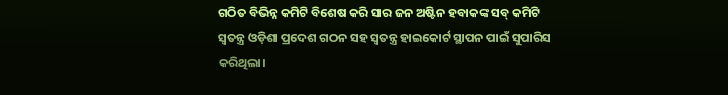ଗଠିତ ବିଭିନ୍ନ କମିଟି ବିଶେଷ କରି ସାର ଜନ ଅଷ୍ଟିନ ହବାକଙ୍କ ସବ୍ କମିଟି ସ୍ବତନ୍ତ୍ର ଓଡ଼ିଶା ପ୍ରଦେଶ ଗଠନ ସହ ସ୍ବତନ୍ତ୍ର ହାଇକୋର୍ଟ ସ୍ଥାପନ ପାଇଁ ସୁପାରିସ କରିଥିଲା।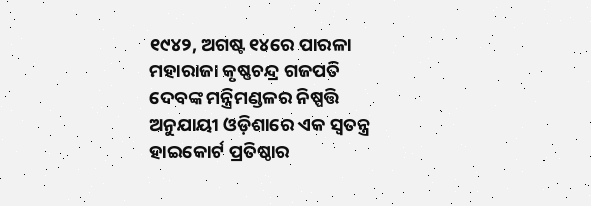୧୯୪୨, ଅଗଷ୍ଟ ୧୪ରେ ପାରଳା ମହାରାଜା କୃଷ୍ଣଚନ୍ଦ୍ର ଗଜପତି ଦେବଙ୍କ ମନ୍ତ୍ରିମଣ୍ଡଳର ନିଷ୍ପତ୍ତି ଅନୁଯାୟୀ ଓଡ଼ିଶାରେ ଏକ ସ୍ବତନ୍ତ୍ର ହାଇକୋର୍ଟ ପ୍ରତିଷ୍ଠାର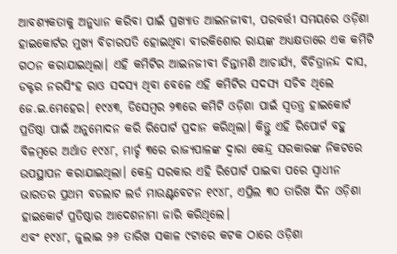ଆବଶ୍ୟକତାକୁ ଅନୁଧ୍ୟାନ କରିବା ପାଇଁ ପ୍ରଖ୍ୟାତ ଆଇନଜୀବୀ, ପରବର୍ତ୍ତୀ ସମୟରେ ଓଡ଼ିଶା ହାଇକୋର୍ଟର ମୁଖ୍ୟ ବିଚାରପତି ହୋଇଥିବା ବୀରକିଶୋର ରାୟଙ୍କ ଅଧ୍ୟକ୍ଷତାରେ ଏକ କମିଟି ଗଠନ କରାଯାଇଥିଲା। ଏହି କମିଟିର ଆଇନଜୀବୀ ଚିନ୍ତାମଣି ଆଚାର୍ଯ୍ୟ, ବିଚିତ୍ରାନନ୍ଦ ଦାସ, ଡକ୍ଟର ନରସିଂହ ରାଓ ସଦସ୍ୟ ଥିବା ବେଳେ ଏହି କମିଟିର ସଦସ୍ୟ ସଚିବ ଥିଲେ ଜେ.ଇ.ମେହେର। ୧୯୪୩, ଡିସେମ୍ବର ୨୩ରେ କମିଟି ଓଡ଼ିଶା ପାଇଁ ସ୍ବତନ୍ତ୍ର ହାଇକୋର୍ଟ ପ୍ରତିଷ୍ଠା ପାଇଁ ଅନୁମୋଦନ କରି ରିପୋର୍ଟ ପ୍ରଦାନ କରିଥିଲା। କିନ୍ତୁ ଏହି ରିପୋର୍ଟ ବହୁ ବିଳମ୍ବରେ ଅର୍ଥାତ ୧୯୪୮, ମାର୍ଚ୍ଚ ୩ରେ ରାଜ୍ୟପାଳଙ୍କ ଦ୍ବାରା କେନ୍ଦ୍ର ସରକାରଙ୍କ ନିକଟରେ ଉପସ୍ଥାପନ କରାଯାଇଥିଲା। କେନ୍ଦ୍ର ସରକାର ଏହି ରିପୋର୍ଟ ପାଇବା ପରେ ସ୍ବାଧୀନ ଭାରତର ପ୍ରଥମ ବଡଲାଟ ଲର୍ଡ ମାଉଣ୍ଟବେଟନ ୧୯୪୮, ଏପ୍ରିଲ ୩୦ ତାରିଖ ଦିନ ଓଡ଼ିଶା ହାଇକୋର୍ଟ ପ୍ରତିଷ୍ଠାର ଆଦେଶନାମା ଜାରି କରିଥିଲେ।
ଏବଂ ୧୯୪୮, ଜୁଲାଇ ୨୬ ତାରିଖ ସକାଳ ୯ଟାରେ କଟକ ଠାରେ ଓଡ଼ିଶା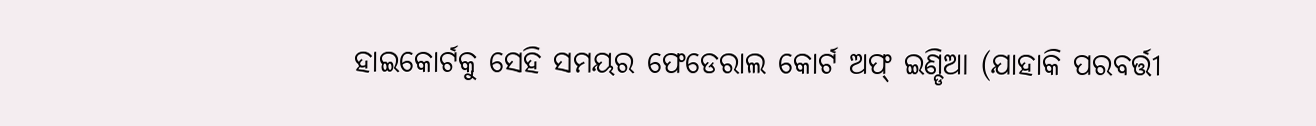ହାଇକୋର୍ଟକୁ ସେହି ସମୟର ଫେଡେରାଲ କୋର୍ଟ ଅଫ୍ ଇଣ୍ଡିଆ (ଯାହାକି ପରବର୍ତ୍ତୀ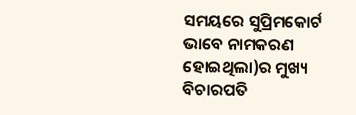ସମୟରେ ସୁପ୍ରିମକୋର୍ଟ ଭାବେ ନାମକରଣ ହୋଇଥିଲା)ର ମୁଖ୍ୟ ବିଚାରପତି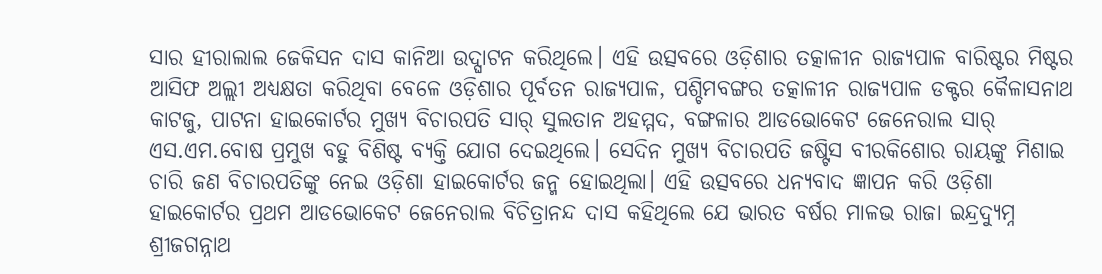ସାର ହୀରାଲାଲ ଜେକିସନ ଦାସ କାନିଆ ଉଦ୍ଘାଟନ କରିଥିଲେ। ଏହି ଉତ୍ସବରେ ଓଡ଼ିଶାର ତତ୍କାଳୀନ ରାଜ୍ୟପାଳ ବାରିଷ୍ଟର ମିଷ୍ଟର ଆସିଫ ଅଲ୍ଲୀ ଅଧ୍ୟକ୍ଷତା କରିଥିବା ବେଳେ ଓଡ଼ିଶାର ପୂର୍ବତନ ରାଜ୍ୟପାଳ, ପଶ୍ଚିମବଙ୍ଗର ତତ୍କାଳୀନ ରାଜ୍ୟପାଳ ଡକ୍ଟର କୈଳାସନାଥ କାଟଜୁ, ପାଟନା ହାଇକୋର୍ଟର ମୁଖ୍ୟ ବିଚାରପତି ସାର୍ ସୁଲତାନ ଅହମ୍ମଦ, ବଙ୍ଗଳାର ଆଡଭୋକେଟ ଜେନେରାଲ ସାର୍ ଏସ.ଏମ.ବୋଷ ପ୍ରମୁଖ ବହୁ ବିଶିଷ୍ଟ ବ୍ୟକ୍ତି ଯୋଗ ଦେଇଥିଲେ। ସେଦିନ ମୁଖ୍ୟ ବିଚାରପତି ଜଷ୍ଟିସ ବୀରକିଶୋର ରାୟଙ୍କୁ ମିଶାଇ ଚାରି ଜଣ ବିଚାରପତିଙ୍କୁ ନେଇ ଓଡ଼ିଶା ହାଇକୋର୍ଟର ଜନ୍ମ ହୋଇଥିଲା। ଏହି ଉତ୍ସବରେ ଧନ୍ୟବାଦ ଜ୍ଞାପନ କରି ଓଡ଼ିଶା ହାଇକୋର୍ଟର ପ୍ରଥମ ଆଡଭୋକେଟ ଜେନେରାଲ ବିଚିତ୍ରାନନ୍ଦ ଦାସ କହିଥିଲେ ଯେ ଭାରତ ବର୍ଷର ମାଳଭ ରାଜା ଇନ୍ଦ୍ରଦ୍ୟୁମ୍ନ ଶ୍ରୀଜଗନ୍ନାଥ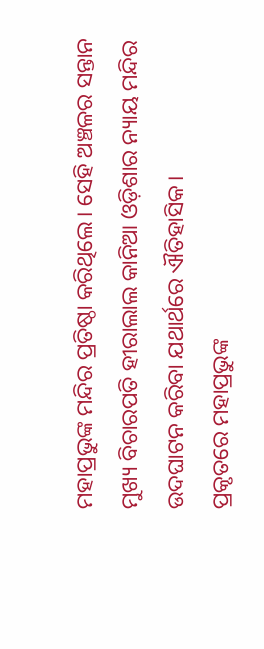ମହାପ୍ରଭୁଙ୍କ ମନ୍ଦିର ପ୍ରତିଷ୍ଠା କରିଥିଲେ। ସେହି ଅଞ୍ଚଳର ସନ୍ତାନ ମୁଖ୍ୟ ବିଚାରପତି ହୀରାଲାଲ କାନିଆ ଓଡ଼ିଶାର ନ୍ୟାୟ ମନ୍ଦିର ଉଦଘାଟନ କରିବା ଯଥାର୍ଥରେ ଐତିହାସିକ।
ପ୍ରକୃତରେ ମହାପ୍ରଭୁଙ୍କ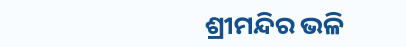ଶ୍ରୀମନ୍ଦିର ଭଳି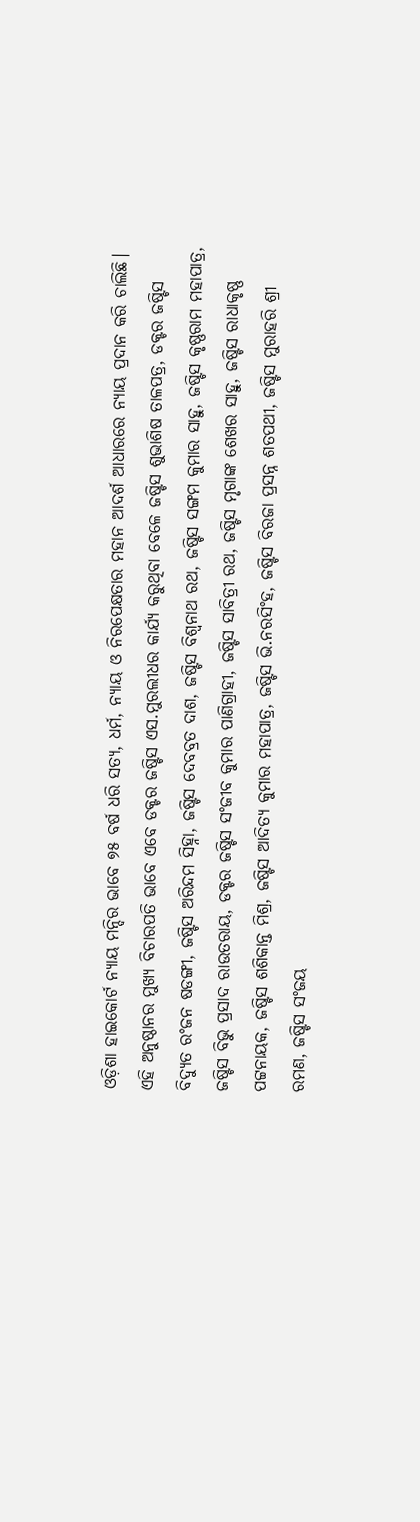ଓଡ଼ିଶା ହାଇକୋର୍ଟ ନ୍ୟାୟ ମନ୍ଦିର ଭାବେ ୭୫ ବର୍ଷ ଧରି ସତ୍ୟ, ଧର୍ମ, ନ୍ୟାୟ ଓ ନିରପେକ୍ଷତାର ମହାନ ଆଦର୍ଶ ଆଧାରରେ ନ୍ୟାୟ ପ୍ରଦାନ କରି ଚାଲିଛି। ଏହି ଅନୁଷ୍ଠାନର ମୁଖ୍ୟ ବିଚାରପତି ଭାବେ ଏବେ ଡକ୍ଟର ଜଷ୍ଟିସ ଏସ.ମୁରଲୀଧର କାର୍ଯ୍ୟ କରୁଥିବା ବେଳେ ଜଷ୍ଟିସ ଶୁଭାଶିଷ ତାଳପତ୍ର, ଡକ୍ଟର ଜଷ୍ଟିସ ବିଦ୍ୟୁତ ରଂଜନ ଷଡଙ୍ଗୀ, ଜଷ୍ଟିସ ଅରିନ୍ଦମ ସିହ୍ନା, ଜଷ୍ଟିସ ଦେବବ୍ରତ ଦାଶ, ଜଷ୍ଟିସ ବିଶ୍ବନାଥ ରଥ, ଜଷ୍ଟିସ ସଙ୍ଗମ କୁମାର ସାହୁ, ଜଷ୍ଟିସ କୃଷ୍ଣରାମ ମହାପାତ୍ର, ଜଷ୍ଟିସ ବିଭୁ ପ୍ରସାଦ ରାଉତରାୟ, ଡକ୍ଟର ଜଷ୍ଟିସ ସଂଜୀବ କୁମାର ପାଣିଗ୍ରାହୀ, ଜଷ୍ଟିସ ସାବିତ୍ରୀ ରଥ, ଜଷ୍ଟିସ ମୃଗାଙ୍କ ଶେଖର ସାହୁ, ଜଷ୍ଟିସ ରାଧାକୃଷ୍ଣ ପଟ୍ଟନାୟକ, ଜଷ୍ଟିସ ଶଶିକାନ୍ତ ମିଶ୍ର, ଜଷ୍ଟିସ ଆଦିତ୍ୟ କୁମାର ମହାପାତ୍ର, ଜଷ୍ଟିସ ଭି.ନରସିଂହ, ଜଷ୍ଟିସ ବିରଜା ପ୍ରସନ୍ନ ଶତପଥୀ, ଜଷ୍ଟିସ ମୁରାହରି ଶ୍ରୀ ରମଣ, ଜଷ୍ଟିସ ସଂଜୟ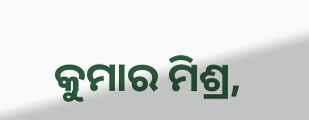କୁମାର ମିଶ୍ର,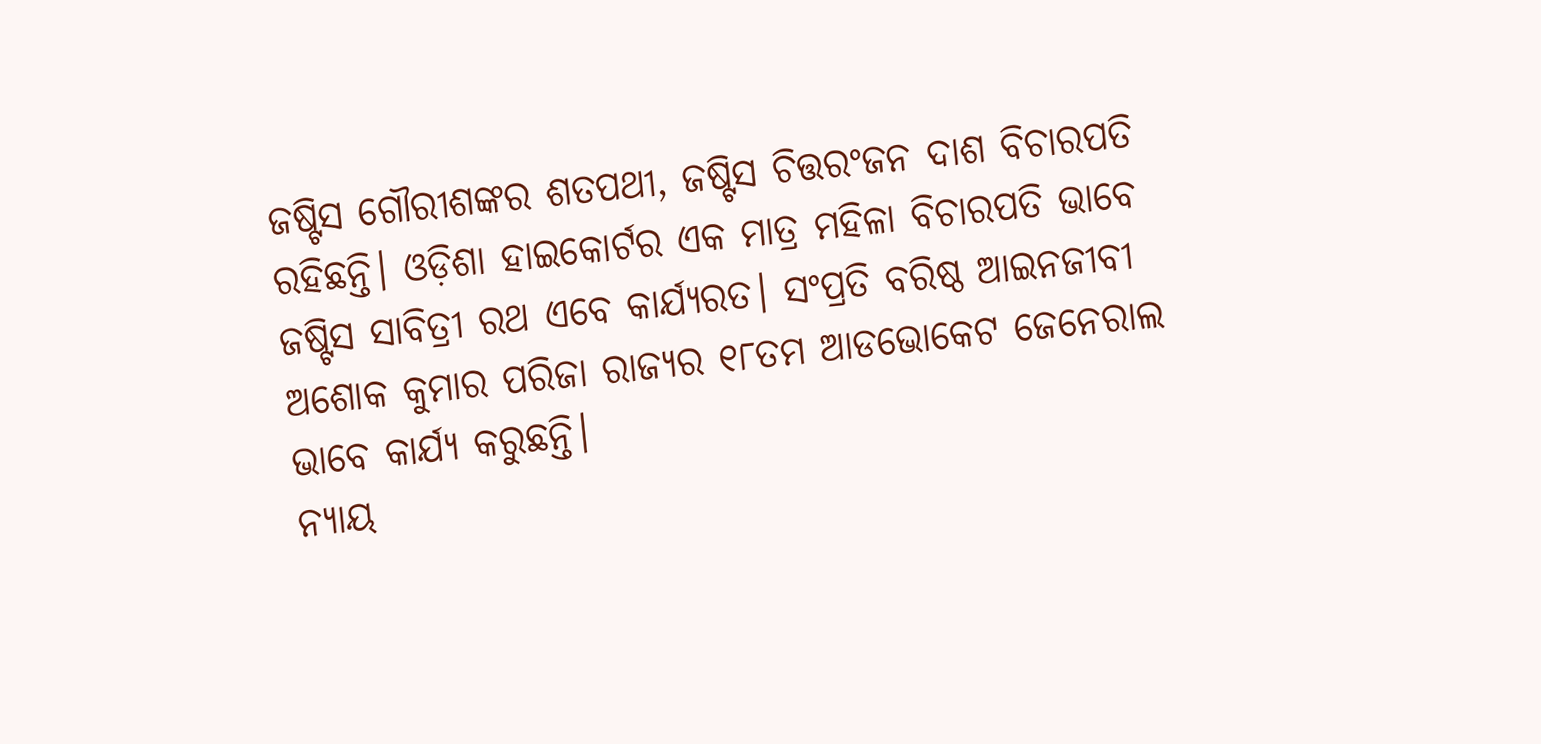ଜଷ୍ଟିସ ଗୌରୀଶଙ୍କର ଶତପଥୀ, ଜଷ୍ଟିସ ଚିତ୍ତରଂଜନ ଦାଶ ବିଚାରପତି ରହିଛନ୍ତି। ଓଡ଼ିଶା ହାଇକୋର୍ଟର ଏକ ମାତ୍ର ମହିଳା ବିଚାରପତି ଭାବେ ଜଷ୍ଟିସ ସାବିତ୍ରୀ ରଥ ଏବେ କାର୍ଯ୍ୟରତ। ସଂପ୍ରତି ବରିଷ୍ଠ ଆଇନଜୀବୀ ଅଶୋକ କୁମାର ପରିଜା ରାଜ୍ୟର ୧୮ତମ ଆଡଭୋକେଟ ଜେନେରାଲ ଭାବେ କାର୍ଯ୍ୟ କରୁଛନ୍ତି।
ନ୍ୟାୟ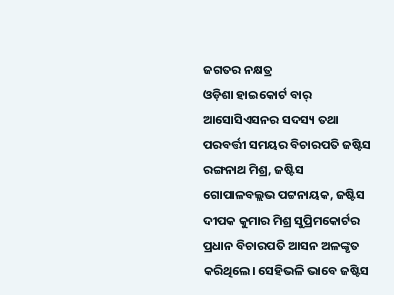ଜଗତର ନକ୍ଷତ୍ର
ଓଡ଼ିଶା ହାଇକୋର୍ଟ ବାର୍ ଆସୋସିଏସନର ସଦସ୍ୟ ତଥା ପରବର୍ତ୍ତୀ ସମୟର ବିଚାରପତି ଜଷ୍ଟିସ ରଙ୍ଗନାଥ ମିଶ୍ର, ଜଷ୍ଟିସ ଗୋପାଳବଲ୍ଲଭ ପଟ୍ଟନାୟକ, ଜଷ୍ଟିସ ଦୀପକ କୁମାର ମିଶ୍ର ସୁପ୍ରିମକୋର୍ଟର ପ୍ରଧାନ ବିଚାରପତି ଆସନ ଅଳଙ୍କୃତ କରିଥିଲେ। ସେହିଭଳି ଭାବେ ଜଷ୍ଟିସ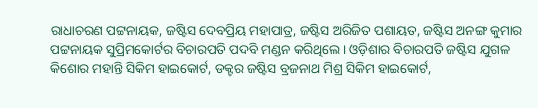ରାଧାଚରଣ ପଟ୍ଟନାୟକ, ଜଷ୍ଟିସ ଦେବପ୍ରିୟ ମହାପାତ୍ର, ଜଷ୍ଟିସ ଅରିଜିତ ପଶାୟତ, ଜଷ୍ଟିସ ଅନଙ୍ଗ କୁମାର ପଟ୍ଟନାୟକ ସୁପ୍ରିମକୋର୍ଟର ବିଚାରପତି ପଦବି ମଣ୍ଡନ କରିଥିଲେ। ଓଡ଼ିଶାର ବିଚାରପତି ଜଷ୍ଟିସ ଯୁଗଳ କିଶୋର ମହାନ୍ତି ସିକିମ ହାଇକୋର୍ଟ, ଡକ୍ଟର ଜଷ୍ଟିସ ବ୍ରଜନାଥ ମିଶ୍ର ସିକିମ ହାଇକୋର୍ଟ,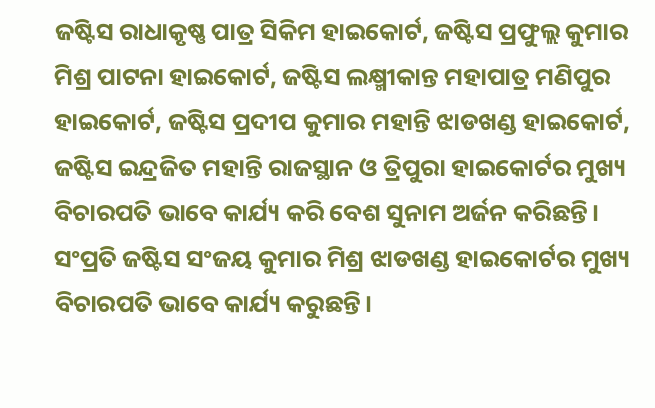ଜଷ୍ଟିସ ରାଧାକୃଷ୍ଣ ପାତ୍ର ସିକିମ ହାଇକୋର୍ଟ, ଜଷ୍ଟିସ ପ୍ରଫୁଲ୍ଲ କୁମାର ମିଶ୍ର ପାଟନା ହାଇକୋର୍ଟ, ଜଷ୍ଟିସ ଲକ୍ଷ୍ମୀକାନ୍ତ ମହାପାତ୍ର ମଣିପୁର ହାଇକୋର୍ଟ, ଜଷ୍ଟିସ ପ୍ରଦୀପ କୁମାର ମହାନ୍ତି ଝାଡଖଣ୍ଡ ହାଇକୋର୍ଟ, ଜଷ୍ଟିସ ଇନ୍ଦ୍ରଜିତ ମହାନ୍ତି ରାଜସ୍ଥାନ ଓ ତ୍ରିପୁରା ହାଇକୋର୍ଟର ମୁଖ୍ୟ ବିଚାରପତି ଭାବେ କାର୍ଯ୍ୟ କରି ବେଶ ସୁନାମ ଅର୍ଜନ କରିଛନ୍ତି। ସଂପ୍ରତି ଜଷ୍ଟିସ ସଂଜୟ କୁମାର ମିଶ୍ର ଝାଡଖଣ୍ଡ ହାଇକୋର୍ଟର ମୁଖ୍ୟ ବିଚାରପତି ଭାବେ କାର୍ଯ୍ୟ କରୁଛନ୍ତି।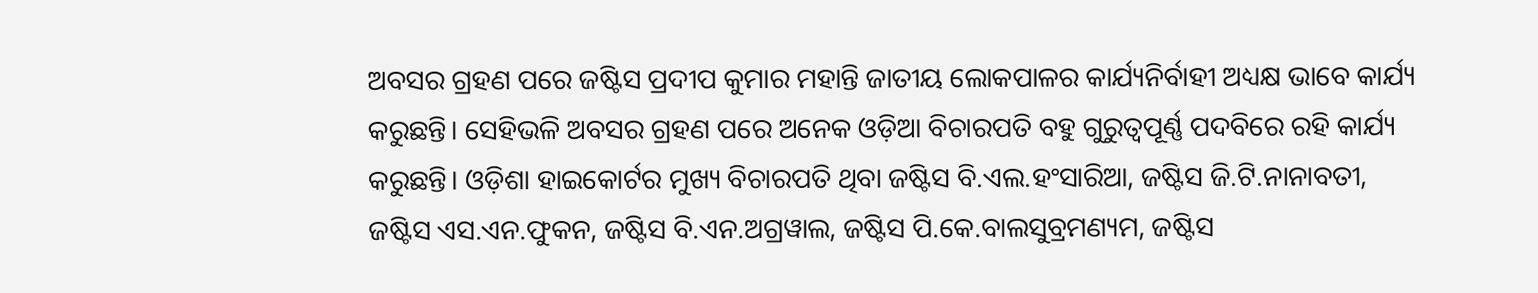ଅବସର ଗ୍ରହଣ ପରେ ଜଷ୍ଟିସ ପ୍ରଦୀପ କୁମାର ମହାନ୍ତି ଜାତୀୟ ଲୋକପାଳର କାର୍ଯ୍ୟନିର୍ବାହୀ ଅଧ୍ୟକ୍ଷ ଭାବେ କାର୍ଯ୍ୟ କରୁଛନ୍ତି। ସେହିଭଳି ଅବସର ଗ୍ରହଣ ପରେ ଅନେକ ଓଡ଼ିଆ ବିଚାରପତି ବହୁ ଗୁରୁତ୍ବପୂର୍ଣ୍ଣ ପଦବିରେ ରହି କାର୍ଯ୍ୟ କରୁଛନ୍ତି। ଓଡ଼ିଶା ହାଇକୋର୍ଟର ମୁଖ୍ୟ ବିଚାରପତି ଥିବା ଜଷ୍ଟିସ ବି.ଏଲ.ହଂସାରିଆ, ଜଷ୍ଟିସ ଜି.ଟି.ନାନାବତୀ, ଜଷ୍ଟିସ ଏସ.ଏନ.ଫୁକନ, ଜଷ୍ଟିସ ବି.ଏନ.ଅଗ୍ରୱାଲ, ଜଷ୍ଟିସ ପି.କେ.ବାଲସୁବ୍ରମଣ୍ୟମ, ଜଷ୍ଟିସ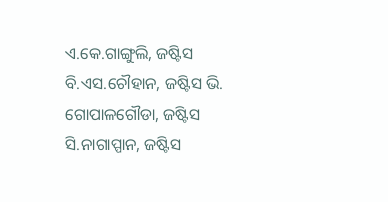ଏ.କେ.ଗାଙ୍ଗୁଲି, ଜଷ୍ଟିସ ବି.ଏସ.ଚୌହାନ, ଜଷ୍ଟିସ ଭି. ଗୋପାଳଗୌଡା, ଜଷ୍ଟିସ ସି.ନାଗାପ୍ପାନ, ଜଷ୍ଟିସ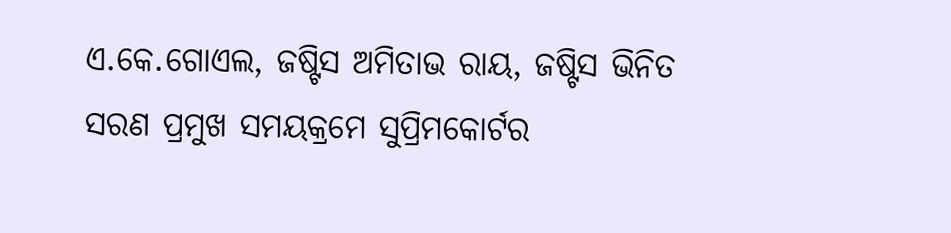ଏ.କେ.ଗୋଏଲ, ଜଷ୍ଟିସ ଅମିତାଭ ରାୟ, ଜଷ୍ଟିସ ଭିନିତ ସରଣ ପ୍ରମୁଖ ସମୟକ୍ରମେ ସୁପ୍ରିମକୋର୍ଟର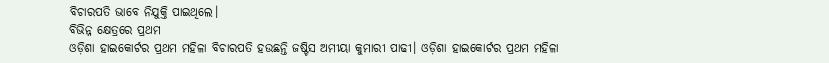ବିଚାରପତି ଭାବେ ନିଯୁକ୍ତି ପାଇଥିଲେ।
ବିଭିନ୍ନ କ୍ଷେତ୍ରରେ ପ୍ରଥମ
ଓଡ଼ିଶା ହାଇକୋର୍ଟର ପ୍ରଥମ ମହିଳା ବିଚାରପତି ହଉଛନ୍ତି ଜଷ୍ଟିସ ଅମୀୟା କୁମାରୀ ପାଢୀ। ଓଡ଼ିଶା ହାଇକୋର୍ଟର ପ୍ରଥମ ମହିଳା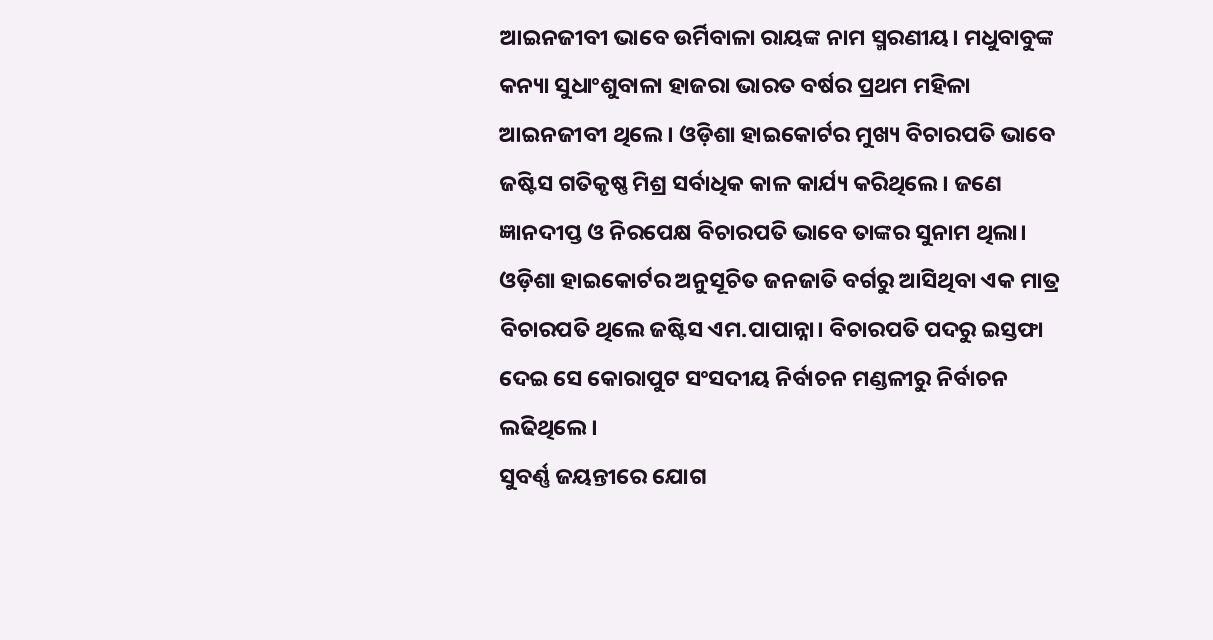ଆଇନଜୀବୀ ଭାବେ ଉର୍ମିବାଳା ରାୟଙ୍କ ନାମ ସ୍ମରଣୀୟ। ମଧୁବାବୁଙ୍କ କନ୍ୟା ସୁଧାଂଶୁବାଳା ହାଜରା ଭାରତ ବର୍ଷର ପ୍ରଥମ ମହିଳା ଆଇନଜୀବୀ ଥିଲେ। ଓଡ଼ିଶା ହାଇକୋର୍ଟର ମୁଖ୍ୟ ବିଚାରପତି ଭାବେ ଜଷ୍ଟିସ ଗତିକୃଷ୍ଣ ମିଶ୍ର ସର୍ବାଧିକ କାଳ କାର୍ଯ୍ୟ କରିଥିଲେ। ଜଣେ ଜ୍ଞାନଦୀପ୍ତ ଓ ନିରପେକ୍ଷ ବିଚାରପତି ଭାବେ ତାଙ୍କର ସୁନାମ ଥିଲା। ଓଡ଼ିଶା ହାଇକୋର୍ଟର ଅନୁସୂଚିତ ଜନଜାତି ବର୍ଗରୁ ଆସିଥିବା ଏକ ମାତ୍ର ବିଚାରପତି ଥିଲେ ଜଷ୍ଟିସ ଏମ.ପାପାନ୍ନା। ବିଚାରପତି ପଦରୁ ଇସ୍ତଫା ଦେଇ ସେ କୋରାପୁଟ ସଂସଦୀୟ ନିର୍ବାଚନ ମଣ୍ଡଳୀରୁ ନିର୍ବାଚନ ଲଢିଥିଲେ।
ସୁବର୍ଣ୍ଣ ଜୟନ୍ତୀରେ ଯୋଗ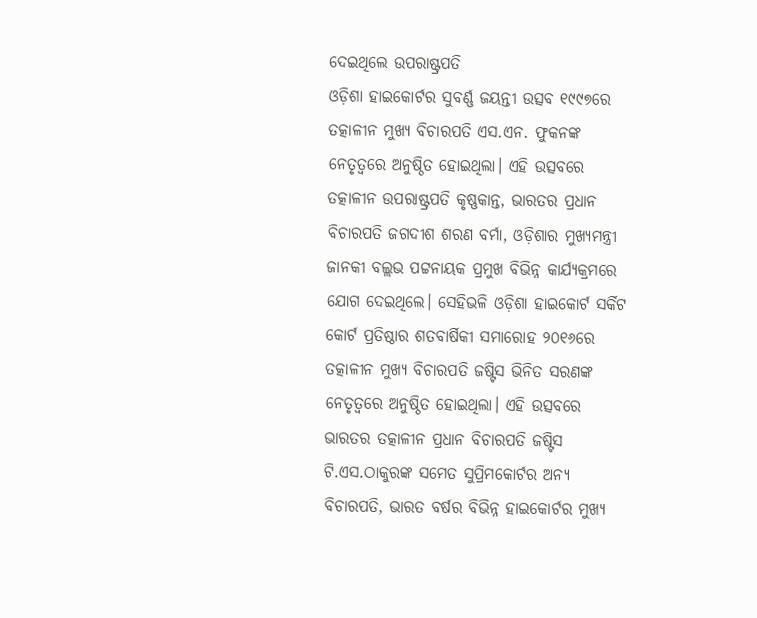ଦେଇଥିଲେ ଉପରାଷ୍ଟ୍ରପତି
ଓଡ଼ିଶା ହାଇକୋର୍ଟର ସୁବର୍ଣ୍ଣ ଜୟନ୍ତୀ ଉତ୍ସବ ୧୯୯୭ରେ ତତ୍କାଳୀନ ମୁଖ୍ୟ ବିଚାରପତି ଏସ.ଏନ. ଫୁକନଙ୍କ ନେତୃତ୍ବରେ ଅନୁଷ୍ଠିତ ହୋଇଥିଲା। ଏହି ଉତ୍ସବରେ ତତ୍କାଳୀନ ଉପରାଷ୍ଟ୍ରପତି କୃଷ୍ଣକାନ୍ତ, ଭାରତର ପ୍ରଧାନ ବିଚାରପତି ଜଗଦୀଶ ଶରଣ ବର୍ମା, ଓଡ଼ିଶାର ମୁଖ୍ୟମନ୍ତ୍ରୀ ଜାନକୀ ବଲ୍ଲଭ ପଟ୍ଟନାୟକ ପ୍ରମୁଖ ବିଭିନ୍ନ କାର୍ଯ୍ୟକ୍ରମରେ ଯୋଗ ଦେଇଥିଲେ। ସେହିଭଳି ଓଡ଼ିଶା ହାଇକୋର୍ଟ ସର୍କିଟ କୋର୍ଟ ପ୍ରତିଷ୍ଠାର ଶତବାର୍ଷିକୀ ସମାରୋହ ୨୦୧୬ରେ ତତ୍କାଳୀନ ମୁଖ୍ୟ ବିଚାରପତି ଜଷ୍ଟିସ ଭିନିତ ସରଣଙ୍କ ନେତୃତ୍ବରେ ଅନୁଷ୍ଠିତ ହୋଇଥିଲା। ଏହି ଉତ୍ସବରେ ଭାରତର ତତ୍କାଳୀନ ପ୍ରଧାନ ବିଚାରପତି ଜଷ୍ଟିସ ଟି.ଏସ.ଠାକୁରଙ୍କ ସମେତ ସୁପ୍ରିମକୋର୍ଟର ଅନ୍ୟ ବିଚାରପତି, ଭାରତ ବର୍ଷର ବିଭିନ୍ନ ହାଇକୋର୍ଟର ମୁଖ୍ୟ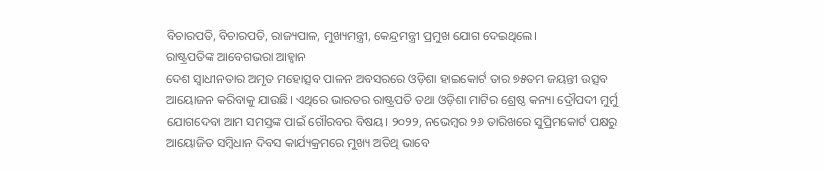ବିଚାରପତି, ବିଚାରପତି, ରାଜ୍ୟପାଳ, ମୁଖ୍ୟମନ୍ତ୍ରୀ, କେନ୍ଦ୍ରମନ୍ତ୍ରୀ ପ୍ରମୁଖ ଯୋଗ ଦେଇଥିଲେ।
ରାଷ୍ଟ୍ରପତିଙ୍କ ଆବେଗଭରା ଆହ୍ବାନ
ଦେଶ ସ୍ବାଧୀନତାର ଅମୃତ ମହୋତ୍ସବ ପାଳନ ଅବସରରେ ଓଡ଼ିଶା ହାଇକୋର୍ଟ ତାର ୭୫ତମ ଜୟନ୍ତୀ ଉତ୍ସବ ଆୟୋଜନ କରିବାକୁ ଯାଉଛି। ଏଥିରେ ଭାରତର ରାଷ୍ଟ୍ରପତି ତଥା ଓଡ଼ିଶା ମାଟିର ଶ୍ରେଷ୍ଠ କନ୍ୟା ଦ୍ରୌପଦୀ ମୁର୍ମୁ ଯୋଗଦେବା ଆମ ସମସ୍ତଙ୍କ ପାଇଁ ଗୌରବର ବିଷୟ। ୨୦୨୨, ନଭେମ୍ବର ୨୬ ତାରିଖରେ ସୁପ୍ରିମକୋର୍ଟ ପକ୍ଷରୁ ଆୟୋଜିତ ସମ୍ବିଧାନ ଦିବସ କାର୍ଯ୍ୟକ୍ରମରେ ମୁଖ୍ୟ ଅତିଥି ଭାବେ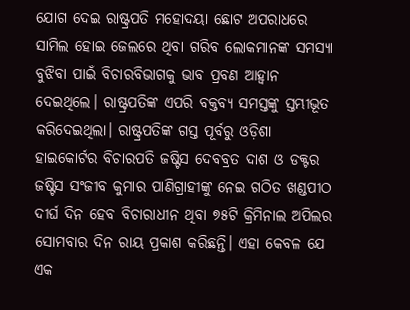ଯୋଗ ଦେଇ ରାଷ୍ଟ୍ରପତି ମହୋଦୟା ଛୋଟ ଅପରାଧରେ ସାମିଲ ହୋଇ ଜେଲରେ ଥିବା ଗରିବ ଲୋକମାନଙ୍କ ସମସ୍ୟା ବୁଝିବା ପାଇଁ ବିଚାରବିଭାଗକୁ ଭାବ ପ୍ରବଣ ଆହ୍ବାନ ଦେଇଥିଲେ। ରାଷ୍ଟ୍ରପତିଙ୍କ ଏପରି ବକ୍ତବ୍ୟ ସମସ୍ତଙ୍କୁ ସ୍ତମ୍ଭୀଭୂତ କରିଦେଇଥିଲା। ରାଷ୍ଟ୍ରପତିଙ୍କ ଗସ୍ତ ପୂର୍ବରୁ ଓଡ଼ିଶା ହାଇକୋର୍ଟର ବିଚାରପତି ଜଷ୍ଟିସ ଦେବବ୍ରତ ଦାଶ ଓ ଡକ୍ଟର ଜଷ୍ଟିସ ସଂଜୀବ କୁମାର ପାଣିଗ୍ରାହୀଙ୍କୁ ନେଇ ଗଠିତ ଖଣ୍ଡପୀଠ ଦୀର୍ଘ ଦିନ ହେବ ବିଚାରାଧୀନ ଥିବା ୭୫ଟି କ୍ରିମିନାଲ ଅପିଲର ସୋମବାର ଦିନ ରାୟ ପ୍ରକାଶ କରିଛନ୍ତି। ଏହା କେବଳ ଯେ ଏକ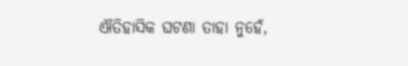ଐତିହାସିକ ଘଟଣା ତାହା ନୁହେଁ,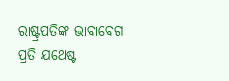ରାଷ୍ଟ୍ରପତିଙ୍କ ଭାବାବେଗ ପ୍ରତି ଯଥେଷ୍ଟ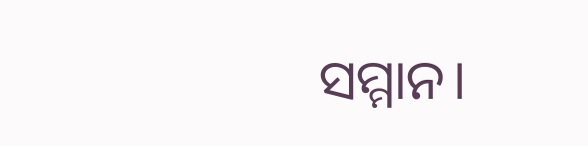ସମ୍ମାନ।